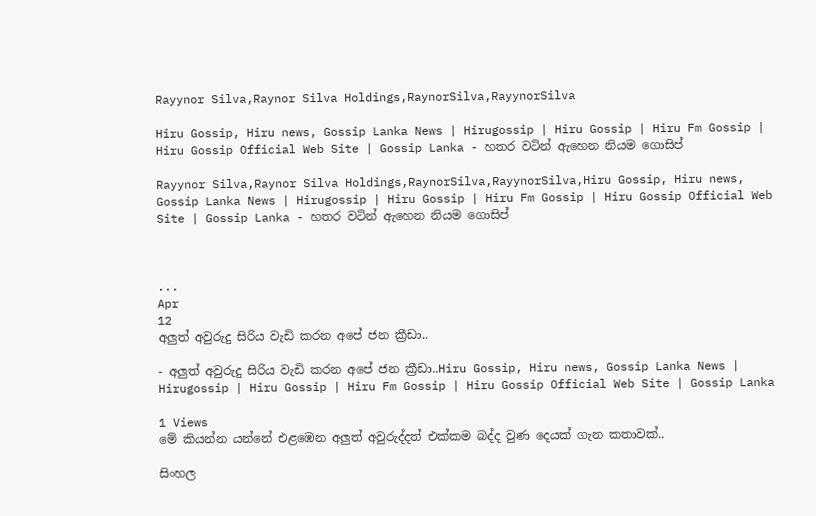Rayynor Silva,Raynor Silva Holdings,RaynorSilva,RayynorSilva

Hiru Gossip, Hiru news, Gossip Lanka News | Hirugossip | Hiru Gossip | Hiru Fm Gossip | Hiru Gossip Official Web Site | Gossip Lanka - හතර වටින් ඇහෙන නියම ගොසිප්

Rayynor Silva,Raynor Silva Holdings,RaynorSilva,RayynorSilva,Hiru Gossip, Hiru news, Gossip Lanka News | Hirugossip | Hiru Gossip | Hiru Fm Gossip | Hiru Gossip Official Web Site | Gossip Lanka - හතර වටින් ඇහෙන නියම ගොසිප්



...
Apr
12
අලුත් අවුරුදු සිරිය වැඩි කරන අපේ ජන ක්‍රීඩා..

- අලුත් අවුරුදු සිරිය වැඩි කරන අපේ ජන ක්‍රීඩා..Hiru Gossip, Hiru news, Gossip Lanka News | Hirugossip | Hiru Gossip | Hiru Fm Gossip | Hiru Gossip Official Web Site | Gossip Lanka

1 Views
මේ කියන්න යන්නේ එළඹෙන අලුත් අවුරුද්දත් එක්කම බද්ද වුණ දෙයක් ගැන කතාවක්..

සිංහල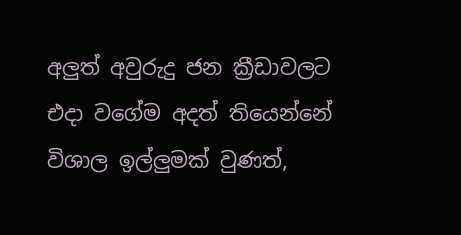අලුත් අවුරුදු ජන ක්‍රීඩාවලට එදා වගේම අදත් තියෙන්නේ විශාල ඉල්ලුමක් වුණත්,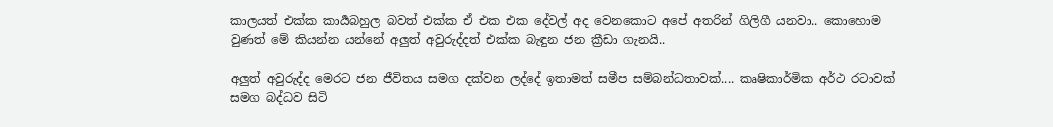කාලයත් එක්ක කාර්‍යබහුල බවත් එක්ක ඒ එක එක දේවල් අද වෙනකොට අපේ අතරින් ගිලිගී යනවා.. කොහොම වුණත් මේ කියන්න යන්නේ අලුත් අවුරුද්දත් එක්ක බැඳුන ජන ක්‍රීඩා ගැනයි..

අලුත් අවුරුද්ද මෙරට ජන ජීවිතය සමග දක්වන ලද්දේ ඉතාමත් සමීප සම්බන්ධතාවක්.... කෘෂිකාර්මික අර්ථ රටාවක් සමග බද්ධව සිටි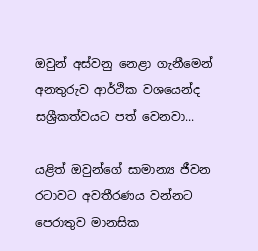ඔවුන් අස්‌වනු නෙළා ගැනීමෙන් අනතුරුව ආර්ථික වශයෙන්ද සශ්‍රීකත්වයට පත් වෙනවා...

යළිත් ඔවුන්ගේ සාමාන්‍ය ජීවන රටාවට අවතීරණය වන්නට පෙරාතුව මානසික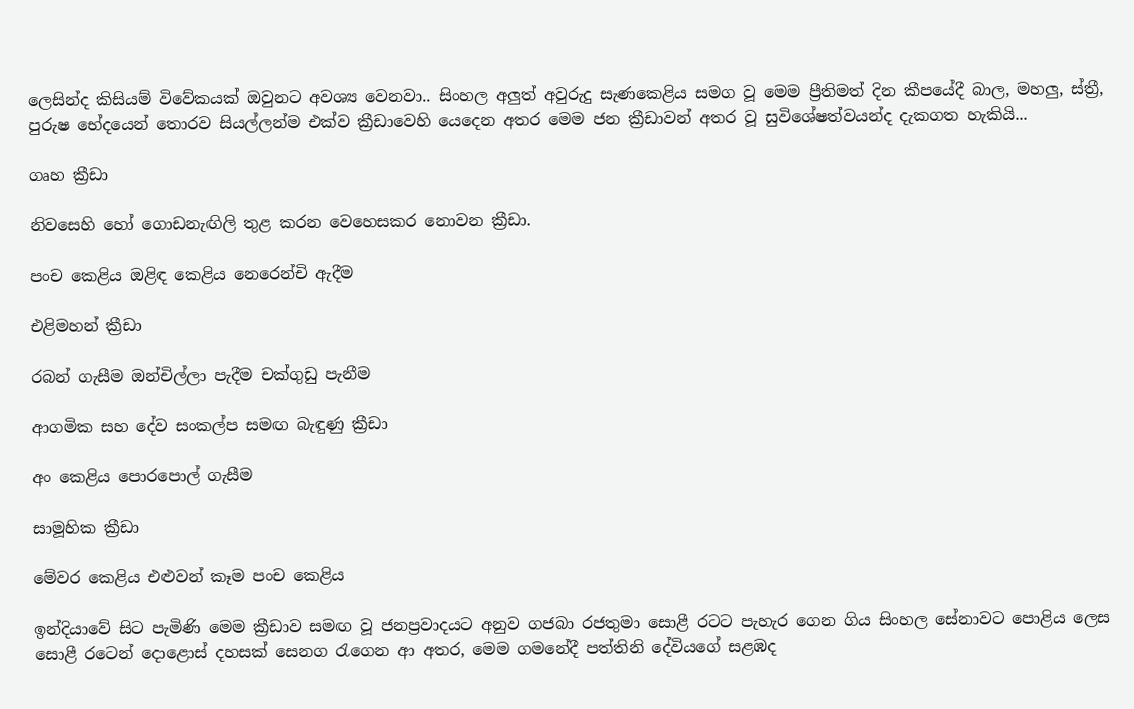ලෙසින්ද කිසියම් විවේකයක්‌ ඔවුනට අවශ්‍ය වෙනවා.. සිංහල අලුත් අවුරුදු සැණකෙළිය සමග වූ මෙම ප්‍රීතිමත් දින කීපයේදී බාල, මහලු, ස්ත්‍රී, පුරුෂ භේදයෙන් තොරව සියල්ලන්ම එක්‌ව ක්‍රීඩාවෙහි යෙදෙන අතර මෙම ජන ක්‍රීඩාවන් අතර වූ සුවිශේෂත්වයන්ද දැකගත හැකියි...

ගෘහ ක්‍රීඩා

නිවසෙහි හෝ ගොඩනැඟිලි තුළ කරන වෙහෙසකර නොවන ක්‍රීඩා.

පංච කෙළිය ඔළිඳ කෙළිය නෙරෙන්චි ඇදීම

එළිමහන් ක්‍රීඩා

රබන් ගැසීම ඔන්චිල්ලා පැදීම චක්‌ගුඩු පැනීම

ආගමික සහ දේව සංකල්ප සමඟ බැඳුණු ක්‍රීඩා

අං කෙළිය පොරපොල් ගැසීම

සාමූහික ක්‍රීඩා

මේවර කෙළිය එළුවන් කෑම පංච කෙළිය

ඉන්දියාවේ සිට පැමිණි මෙම ක්‍රීඩාව සමඟ වූ ජනප්‍රවාදයට අනුව ගජබා රජතුමා සොළී රටට පැහැර ගෙන ගිය සිංහල සේනාවට පොළිය ලෙස සොළී රටෙන් දොළොස්‌ දහසක්‌ සෙනග රැගෙන ආ අතර, මෙම ගමනේදී පත්තිනි දේවියගේ සළඹද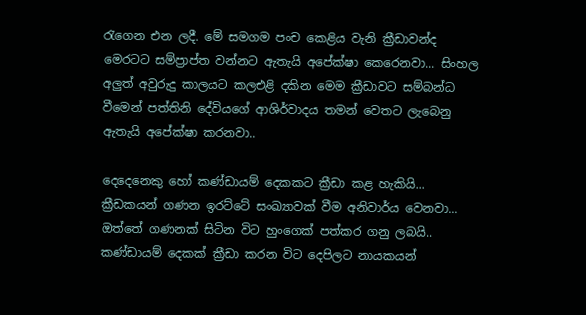රැගෙන එන ලදී. මේ සමගම පංච කෙළිය වැනි ක්‍රීඩාවන්ද මෙරටට සම්ප්‍රාප්ත වන්නට ඇතැයි අපේක්ෂා කෙරෙනවා... සිංහල අලුත් අවුරුදු කාලයට කලඑළි දකින මෙම ක්‍රීඩාවට සම්බන්ධ වීමෙන් පත්තිනි දේවියගේ ආශිර්වාදය තමන් වෙතට ලැබෙනු ඇතැයි අපේක්ෂා කරනවා..

දෙදෙනෙකු හෝ කණ්ඩායම් දෙකකට ක්‍රීඩා කළ හැකියි... ක්‍රීඩකයන් ගණන ඉරට්‌ටේ සංඛ්‍යාවක් වීම අනිවාර්ය වෙනවා... ඔත්තේ ගණනක් සිටින විට හුංගෙක් පත්කර ගනු ලබයි.. කණ්‌ඩායම් දෙකක් ක්‍රීඩා කරන විට දෙපිලට නායකයන්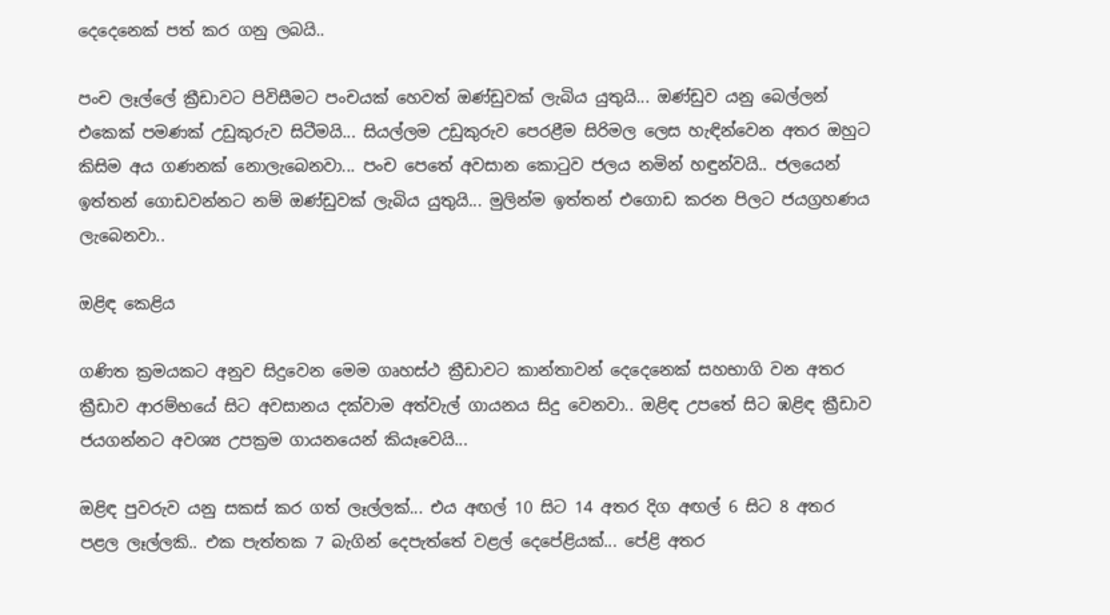දෙදෙනෙක්‌ පත් කර ගනු ලබයි..

පංච ලෑල්ලේ ක්‍රීඩාවට පිවිසීමට පංචයක් හෙවත් ඔණ්ඩුවක් ලැබිය යුතුයි... ඔණ්‌ඩුව යනු බෙල්ලන් එකෙක් පමණක් උඩුකුරුව සිටීමයි... සියල්ලම උඩුකුරුව පෙරළීම සිරිමල ලෙස හැඳින්වෙන අතර ඔහුට කිසිම අය ගණනක් නොලැබෙනවා... පංච පෙතේ අවසාන කොටුව ජලය නමින් හඳුන්වයි.. ජලයෙන් ඉත්තන් ගොඩවන්නට නම් ඔණ්‌ඩුවක්‌ ලැබිය යුතුයි... මුලින්ම ඉත්තන් එගොඩ කරන පිලට ජයග්‍රහණය ලැබෙනවා..

ඔළිඳ කෙළිය

ගණිත ක්‍රමයකට අනුව සිදුවෙන මෙම ගෘහස්ථ ක්‍රීඩාවට කාන්තාවන් දෙදෙනෙක්‌ සහභාගි වන අතර ක්‍රීඩාව ආරම්භයේ සිට අවසානය දක්‌වාම අත්වැල් ගායනය සිදු වෙනවා.. ඔළිඳ උපතේ සිට ඹළිඳ ක්‍රීඩාව ජයගන්නට අවශ්‍ය උපක්‍රම ගායනයෙන් කියෑවෙයි...

ඔළිඳ පුවරුව යනු සකස්‌ කර ගත් ලෑල්ලක්... එය අඟල් 10 සිට 14 අතර දිග අඟල් 6 සිට 8 අතර පළල ලෑල්ලකි.. එක පැත්තක 7 බැගින් දෙපැත්තේ වළල් දෙපේළියක්... පේළි අතර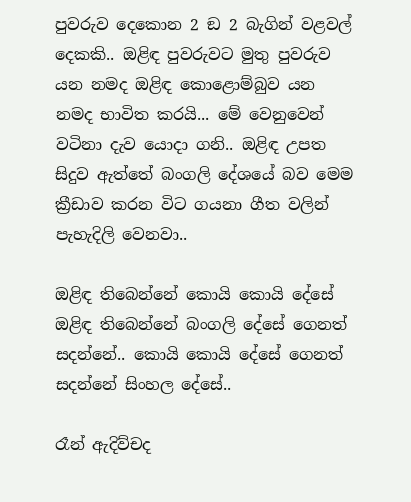පුවරුව දෙකොන 2 ඞ 2 බැගින් වළවල් දෙකකි.. ඔළිඳ පුවරුවට මුතු පුවරුව යන නමද ඔළිඳ කොළොම්බුව යන නමද භාවිත කරයි... මේ වෙනුවෙන් වටිනා දැව යොදා ගනි.. ඔළිඳ උපත සිදුව ඇත්තේ බංගලි දේශයේ බව මෙම ක්‍රීඩාව කරන විට ගයනා ගීත වලින් පැහැදිලි වෙනවා..

ඔළිඳ තිබෙන්නේ කොයි කොයි දේසේ ඔළිඳ තිබෙන්නේ බංගලි දේසේ ගෙනත් සදන්නේ.. කොයි කොයි දේසේ ගෙනත් සදන්නේ සිංහල දේසේ..

රෑන් ඇදිව්චද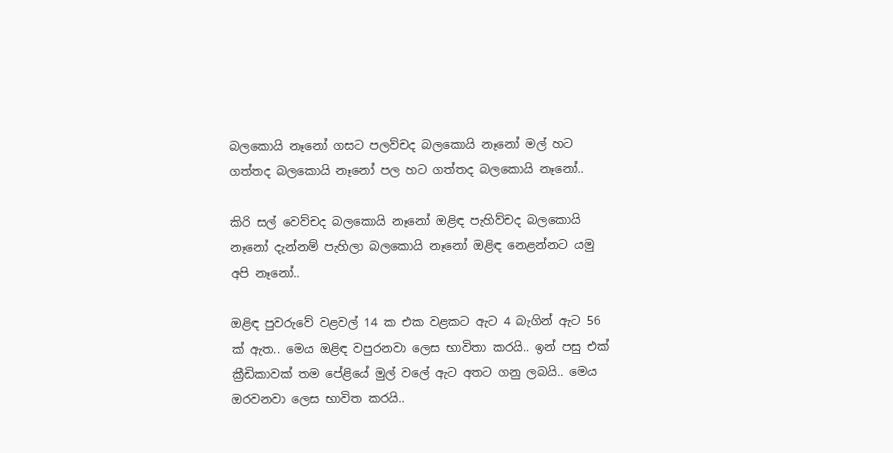බලකොයි නෑනෝ ගසට පලව්චද බලකොයි නෑනෝ මල් හට ගත්තද බලකොයි නෑනෝ පල හට ගත්තද බලකොයි නෑනෝ..

කිරි සල් වෙව්චද බලකොයි නෑනෝ ඔළිඳ පැහිව්චද බලකොයි නෑනෝ දැන්නම් පැහිලා බලකොයි නෑනෝ ඔළිඳ නෙළන්නට යමු අපි නෑනෝ..

ඔළිඳ පුවරුවේ වළවල් 14 ක එක වළකට ඇට 4 බැගින් ඇට 56 ක් ඇත.. මෙය ඔළිඳ වපුරනවා ලෙස භාවිතා කරයි.. ඉන් පසු එක් ක්‍රීඩිකාවක් තම පේළියේ මුල් වලේ ඇට අතට ගනු ලබයි.. මෙය ඔරවනවා ලෙස භාවිත කරයි..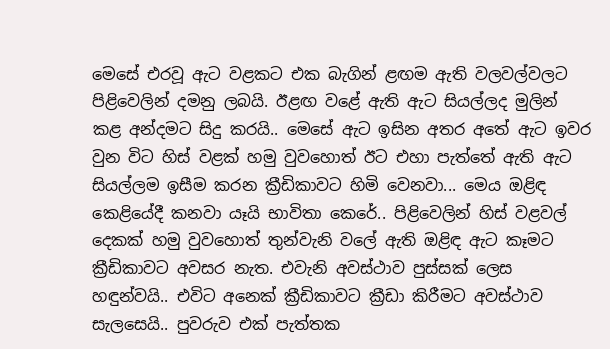මෙසේ එරවූ ඇට වළකට එක බැගින් ළඟම ඇති වලවල්වලට පිළිවෙලින් දමනු ලබයි. ඊළඟ වළේ ඇති ඇට සියල්ලද මුලින් කළ අන්දමට සිදු කරයි.. මෙසේ ඇට ඉසින අතර අතේ ඇට ඉවර වුන විට හිස් වළක් හමු වුවහොත් ඊට එහා පැත්තේ ඇති ඇට සියල්ලම ඉසීම කරන ක්‍රීඩිකාවට හිමි වෙනවා... මෙය ඔළිඳ කෙළියේදී කනවා යෑයි භාවිතා කෙරේ.. පිළිවෙලින් හිස් වළවල් දෙකක් හමු වුවහොත් තුන්වැනි වලේ ඇති ඔළිඳ ඇට කෑමට ක්‍රීඩිකාවට අවසර නැත. එවැනි අවස්‌ථාව පුස්සක් ලෙස හඳුන්වයි.. එවිට අනෙක් ක්‍රීඩිකාවට ක්‍රීඩා කිරීමට අවස්ථාව සැලසෙයි.. පුවරුව එක්‌ පැත්තක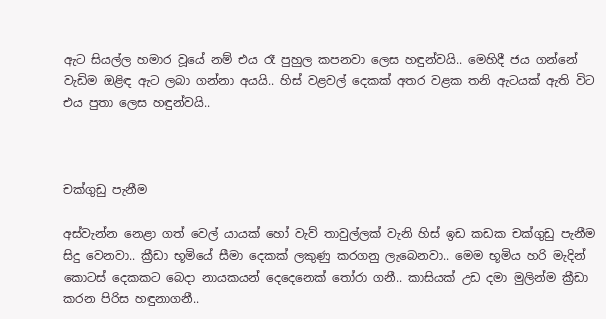ඇට සියල්ල හමාර වූයේ නම් එය රෑ පුහුල කපනවා ලෙස හඳුන්වයි.. මෙහිදී ජය ගන්නේ වැඩිම ඔළිඳ ඇට ලබා ගන්නා අයයි.. හිස් වළවල් දෙකක් අතර වළක තනි ඇටයක් ඇති විට එය පුතා ලෙස හඳුන්වයි..



චක්‌ගුඩු පැනීම

අස්‌වැන්න නෙළා ගත් වෙල් යායක් හෝ වැව් තාවුල්ලක් වැනි හිස් ඉඩ කඩක චක්‌ගුඩු පැනීම සිදු වෙනවා.. ක්‍රීඩා භූමියේ සීමා දෙකක්‌ ලකුණු කරගනු ලැබෙනවා.. මෙම භූමිය හරි මැදින් කොටස් දෙකකට බෙදා නායකයන් දෙදෙනෙක්‌ තෝරා ගනී.. කාසියක්‌ උඩ දමා මුලින්ම ක්‍රීඩා කරන පිරිස හඳුනාගනී..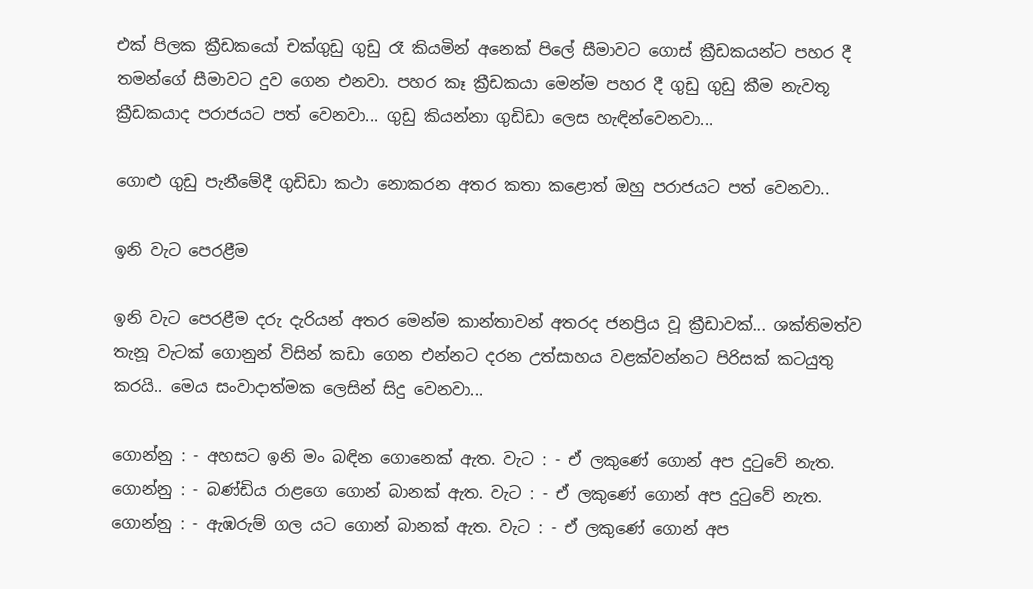එක් පිලක ක්‍රීඩකයෝ චක්‌ගුඩු ගුඩු රෑ කියමින් අනෙක්‌ පිලේ සීමාවට ගොස්‌ ක්‍රීඩකයන්ට පහර දී තමන්ගේ සීමාවට දුව ගෙන එනවා. පහර කෑ ක්‍රීඩකයා මෙන්ම පහර දී ගුඩු ගුඩු කීම නැවතූ ක්‍රීඩකයාද පරාජයට පත් වෙනවා... ගුඩු කියන්නා ගුඩිඩා ලෙස හැඳින්වෙනවා...

ගොළු ගුඩු පැනීමේදී ගුඩිඩා කථා නොකරන අතර කතා කළොත් ඔහු පරාජයට පත් වෙනවා..

ඉනි වැට පෙරළීම

ඉනි වැට පෙරළීම දරු දැරියන් අතර මෙන්ම කාන්තාවන් අතරද ජනප්‍රිය වූ ක්‍රීඩාවක්... ශක්‌තිමත්ව තැනූ වැටක් ගොනුන් විසින් කඩා ගෙන එන්නට දරන උත්සාහය වළක්‌වන්නට පිරිසක්‌ කටයුතු කරයි.. මෙය සංවාදාත්මක ලෙසින් සිදු වෙනවා...

ගොන්නු : - අහසට ඉනි මං බඳින ගොනෙක්‌ ඇත. වැට : - ඒ ලකුණේ ගොන් අප දුටුවේ නැත. ගොන්නු : - බණ්‌ඩිය රාළගෙ ගොන් බානක්‌ ඇත. වැට : - ඒ ලකුණේ ගොන් අප දුටුවේ නැත. ගොන්නු : - ඇඹරුම් ගල යට ගොන් බානක්‌ ඇත. වැට : - ඒ ලකුණේ ගොන් අප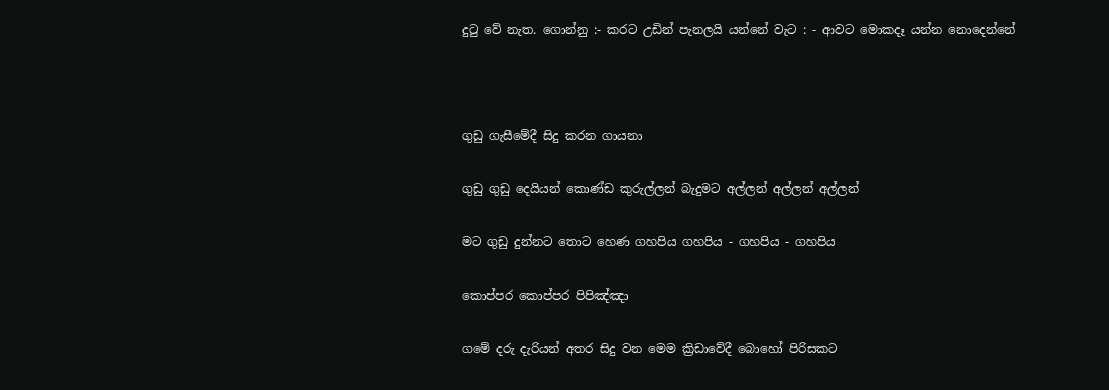දුටු වේ නැත. ගොන්නු :- කරට උඩින් පැනලයි යන්නේ වැට : - ආවට මොකදෑ යන්න නොදෙන්නේ



ගුඩු ගැසීමේදී සිදු කරන ගායනා

ගුඩු ගුඩු දෙයියන් කොණ්‌ඩ කුරුල්ලන් බැදුමට අල්ලන් අල්ලන් අල්ලන්

මට ගුඩු දුන්නට තොට හෙණ ගහපිය ගහපිය - ගහපිය - ගහපිය

කොප්පර කොප්පර පිපිඤ්ඤා

ගමේ දරු දැරියන් අතර සිදු වන මෙම ක්‍රිඩාවේදී බොහෝ පිරිසකට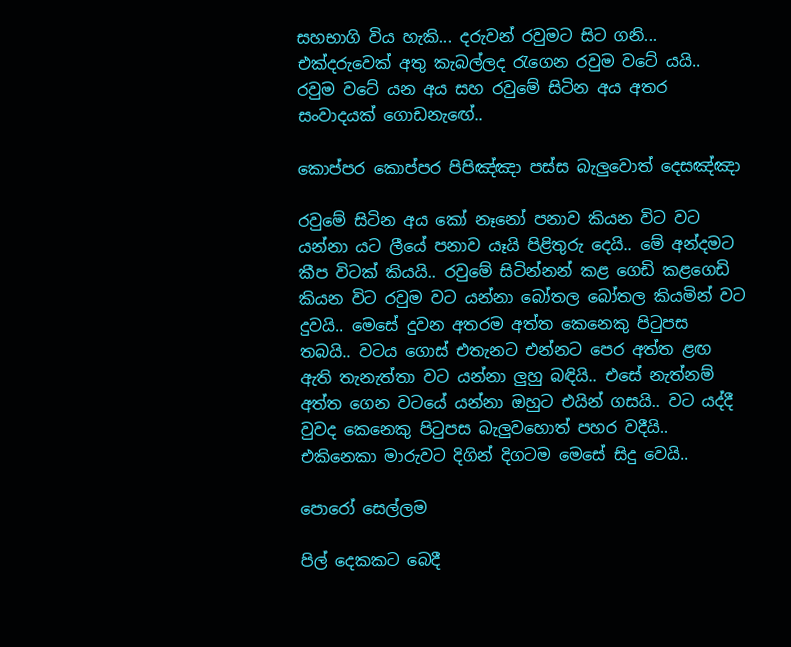සහභාගි විය හැකි... දරුවන් රවුමට සිට ගනි... එක්දරුවෙක් අතු කැබල්ලද රැගෙන රවුම වටේ යයි.. රවුම වටේ යන අය සහ රවුමේ සිටින අය අතර සංවාදයක් ගොඩනැඟේ..

කොප්පර කොප්පර පිපිඤ්ඤා පස්‌ස බැලුවොත් දෙසඤ්ඤා

රවුමේ සිටින අය කෝ නෑනෝ පනාව කියන විට වට යන්නා යට ලීයේ පනාව යෑයි පිළිතුරු දෙයි.. මේ අන්දමට කීප විටක්‌ කියයි.. රවුමේ සිටින්නන් කළ ගෙඩි කළගෙඩි කියන විට රවුම වට යන්නා බෝතල බෝතල කියමින් වට දුවයි.. මෙසේ දුවන අතරම අත්ත කෙනෙකු පිටුපස තබයි.. වටය ගොස්‌ එතැනට එන්නට පෙර අත්ත ළඟ ඇති තැනැත්තා වට යන්නා ලුහු බඳියි.. එසේ නැත්නම් අත්ත ගෙන වටයේ යන්නා ඔහුට එයින් ගසයි.. වට යද්දී වුවද කෙනෙකු පිටුපස බැලුවහොත් පහර වදීයි.. එකිනෙකා මාරුවට දිගින් දිගටම මෙසේ සිදු වෙයි..

පොරෝ සෙල්ලම

පිල් දෙකකට බෙදී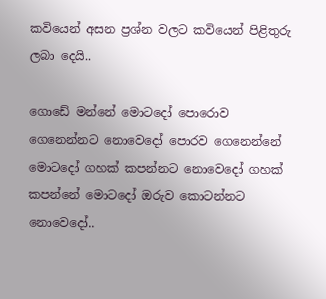කවියෙන් අසන ප්‍රශ්න වලට කවියෙන් පිළිතුරු ලබා දෙයි..

ගොඩේ මන්නේ මොටදෝ පොරොව ගෙනෙන්නට නොවෙදෝ පොරව ගෙනෙන්නේ මොටදෝ ගහක්‌ කපන්නට නොවෙදෝ ගහක්‌ කපන්නේ මොටදෝ ඔරුව කොටන්නට නොවෙදෝ..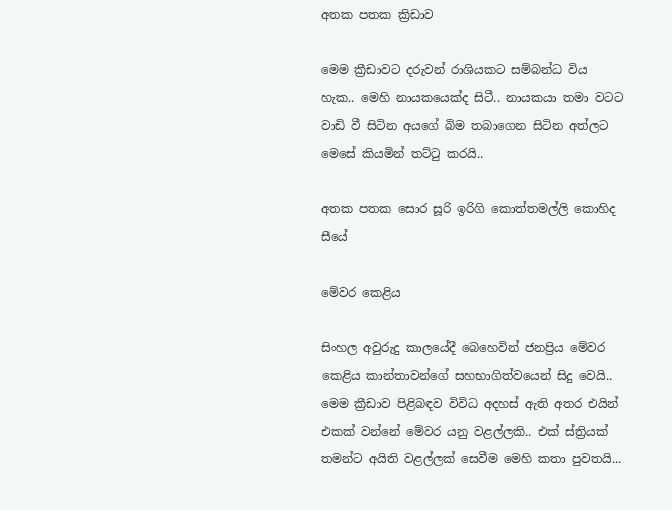අතක පතක ක්‍රිඩාව

මෙම ක්‍රීඩාවට දරුවන් රාශියකට සම්බන්ධ විය හැක.. මෙහි නායකයෙක්ද සිටී.. නායකයා තමා වටට වාඩි වී සිටින අයගේ බිම තබාගෙන සිටින අත්ලට මෙසේ කියමින් තට්ටු කරයි..

අතක පතක සොර සූරි ඉරිගි කොත්තමල්ලි කොහිද සීයේ

මේවර කෙළිය

සිංහල අවුරුදු කාලයේදී බෙහෙවින් ජනප්‍රිය මේවර කෙළිය කාන්තාවන්ගේ සහභාගිත්වයෙන් සිදු වෙයි.. මෙම ක්‍රීඩාව පිළිබඳව විවිධ අදහස් ඇති අතර එයින් එකක් වන්නේ මේවර යනු වළල්ලකි.. එක් ස්ත්‍රියක් තමන්ට අයිති වළල්ලක් සෙවීම මෙහි කතා පුවතයි...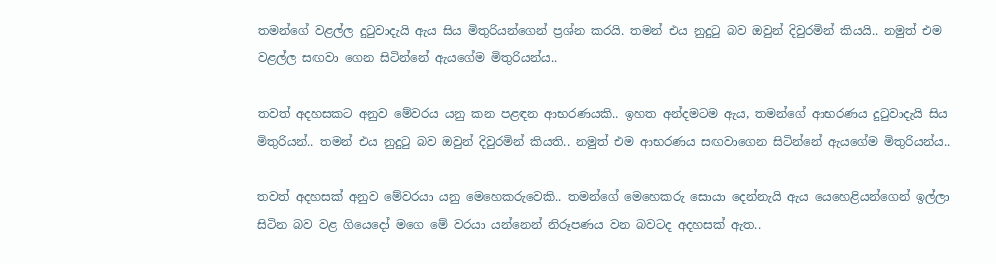තමන්ගේ වළල්ල දුටුවාදැයි ඇය සිය මිතුරියන්ගෙන් ප්‍රශ්න කරයි. තමන් එය නුදුටු බව ඔවුන් දිවුරමින් කියයි.. නමුත් එම වළල්ල සඟවා ගෙන සිටින්නේ ඇයගේම මිතුරියන්ය..

තවත් අදහසකට අනුව මේවරය යනු කන පළඳන ආභරණයකි.. ඉහත අන්දමටම ඇය, තමන්ගේ ආභරණය දුටුවාදැයි සිය මිතුරියන්.. තමන් එය නුදුටු බව ඔවුන් දිවුරමින් කියති.. නමුත් එම ආභරණය සඟවාගෙන සිටින්නේ ඇයගේම මිතුරියන්ය..

තවත් අදහසක් අනුව මේවරයා යනු මෙහෙකරුවෙකි.. තමන්ගේ මෙහෙකරු සොයා දෙන්නැයි ඇය යෙහෙළියන්ගෙන් ඉල්ලා සිටින බව වළ ගියෙදෝ මගෙ මේ වරයා යන්නෙන් නිරූපණය වන බවටද අදහසක් ඇත..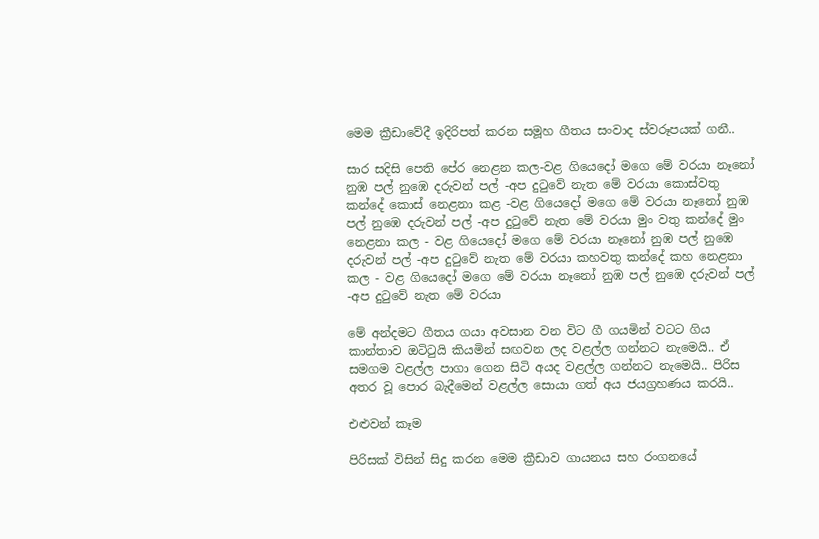මෙම ක්‍රීඩාවේදී ඉදිරිපත් කරන සමූහ ගීතය සංවාද ස්වරූපයක් ගනී..

සාර සදිසි පෙති පේර නෙළන කල-වළ ගියෙදෝ මගෙ මේ වරයා නෑනෝ නුඹ පල් නුඹෙ දරුවන් පල් -අප දුටුවේ නැත මේ වරයා කොස්‌වතු කන්දේ කොස්‌ නෙළනා කළ -වළ ගියෙදෝ මගෙ මේ වරයා නෑනෝ නුඹ පල් නුඹෙ දරුවන් පල් -අප දුටුවේ නැත මේ වරයා මුං වතු කන්දේ මුං නෙළනා කල - වළ ගියෙදෝ මගෙ මේ වරයා නෑනෝ නුඹ පල් නුඹෙ දරුවන් පල් -අප දුටුවේ නැත මේ වරයා කහවතු කන්දේ කහ නෙළනා කල - වළ ගියෙදෝ මගෙ මේ වරයා නෑනෝ නුඹ පල් නුඹෙ දරුවන් පල් -අප දුටුවේ නැත මේ වරයා

මේ අන්දමට ගීතය ගයා අවසාන වන විට ගී ගයමින් වටට ගිය කාන්තාව ඔටිටුයි කියමින් සඟවන ලද වළල්ල ගන්නට නැමෙයි.. ඒ සමගම වළල්ල පාගා ගෙන සිටි අයද වළල්ල ගන්නට නැමෙයි.. පිරිස අතර වූ පොර බැදීමෙන් වළල්ල සොයා ගත් අය ජයග්‍රහණය කරයි..

එළුවන් කෑම

පිරිසක් විසින් සිදු කරන මෙම ක්‍රීඩාව ගායනය සහ රංගනයේ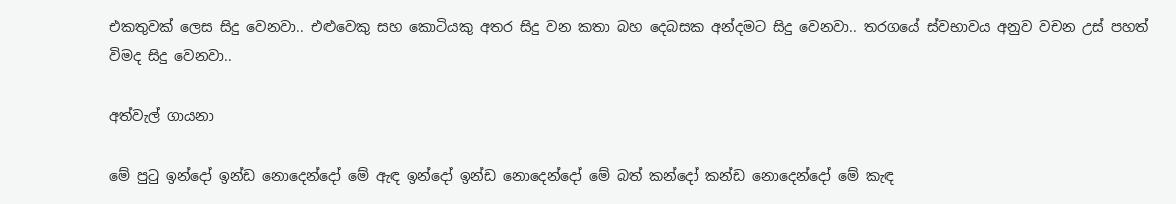එකතුවක් ලෙස සිදු වෙනවා.. එළුවෙකු සහ කොටියකු අතර සිදු වන කතා බහ දෙබසක අන්දමට සිදු වෙනවා.. තරගයේ ස්‌වභාවය අනුව වචන උස්‌ පහත් විමද සිදු වෙනවා..

අත්වැල් ගායනා

මේ පුටු ඉන්දෝ ඉන්ඩ නොදෙන්දෝ මේ ඇඳ ඉන්දෝ ඉන්ඩ නොදෙන්දෝ මේ බත් කන්දෝ කන්ඩ නොදෙන්දෝ මේ කැඳ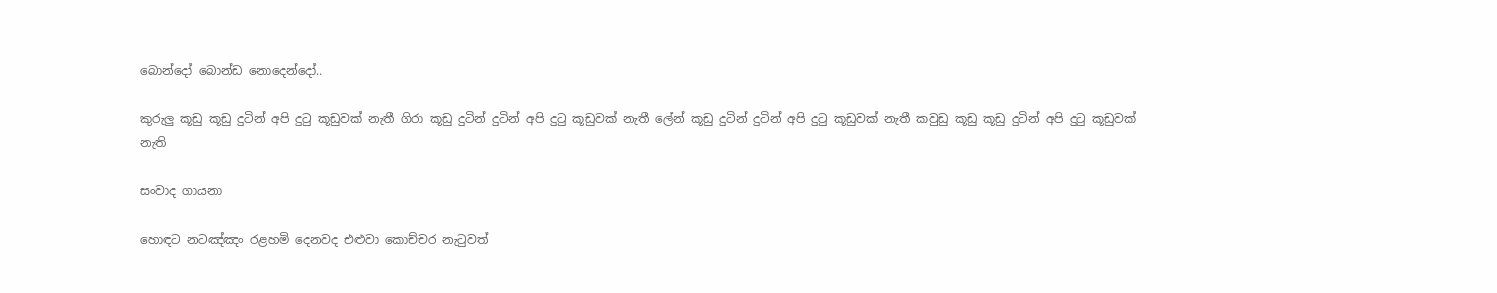බොන්දෝ බොන්ඩ නොදෙන්දෝ..

කුරුලු කූඩු කූඩු දුටින් අපි දුටු කූඩුවක් නැතී ගිරා කූඩු දුටින් දුටින් අපි දුටු කූඩුවක් නැතී ලේන් කූඩු දුටින් දුටින් අපි දුටු කූඩුවක් නැතී කවුඩු කූඩු කූඩු දුටින් අපි දුටු කූඩුවක් නැති

සංවාද ගායනා

හොඳට නටඤ්ඤං රළහමි දෙනවද එළුවා කොච්චර නැටුවත්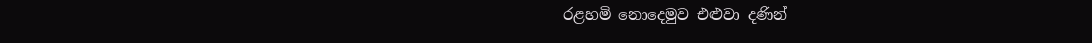රළහමි නොදෙමුව එළුවා දණින්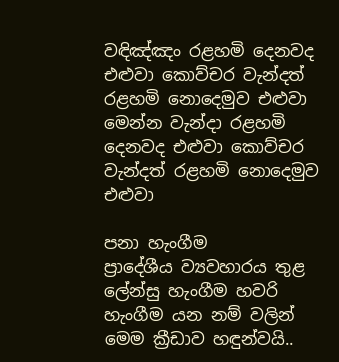වඳිඤ්ඤං රළහමි දෙනවද එළුවා කොව්චර වැන්දත් රළහමි නොදෙමුව එළුවා මෙන්න වැන්දා රළහමි දෙනවද එළුවා කොව්චර වැන්දත් රළහමි නොදෙමුව එළුවා

පනා හැංගීම
ප්‍රාදේශීය ව්‍යවහාරය තුළ ලේන්සු හැංගීම හවරි හැංගීම යන නම් වලින් මෙම ක්‍රීඩාව හඳුන්වයි..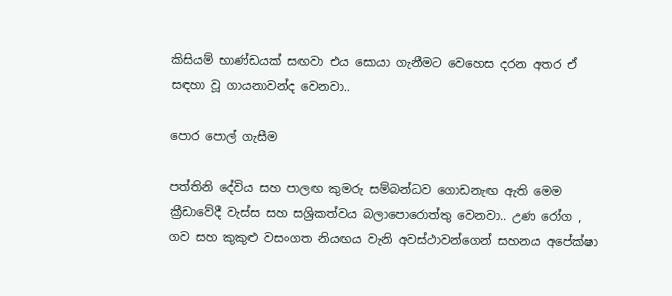කිසියම් භාණ්‌ඩයක්‌ සඟවා එය සොයා ගැනීමට වෙහෙස දරන අතර ඒ සඳහා වූ ගායනාවන්ද වෙනවා..

පොර පොල් ගැසීම

පත්තිනි දේවිය සහ පාලඟ කුමරු සම්බන්ධව ගොඩනැඟ ඇති මෙම ක්‍රීඩාවේදී වැස්ස සහ සශ්‍රිකත්වය බලාපොරොත්තු වෙනවා.. උණ රෝග , ගව සහ කුකුළු වසංගත නියඟය වැනි අවස්‌ථාවන්ගෙන් සහනය අපේක්‌ෂා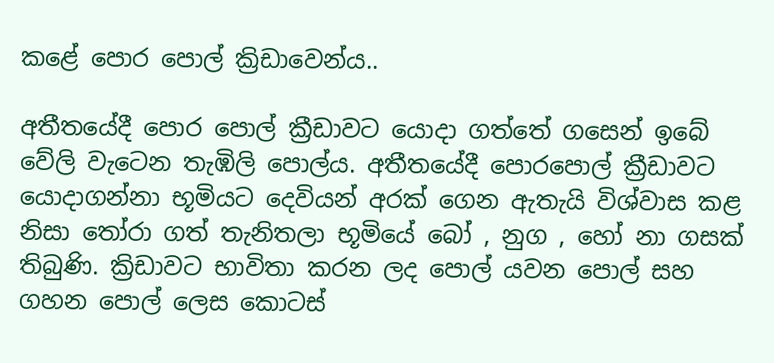කළේ පොර පොල් ක්‍රිඩාවෙන්ය..

අතීතයේදී පොර පොල් ක්‍රීඩාවට යොදා ගත්තේ ගසෙන් ඉබේ වේලි වැටෙන තැඹිලි පොල්ය. අතීතයේදී පොරපොල් ක්‍රීඩාවට යොදාගන්නා භූමියට දෙවියන් අරක් ගෙන ඇතැයි විශ්වාස කළ නිසා තෝරා ගත් තැනිතලා භූමියේ බෝ , නුග , හෝ නා ගසක්‌ තිබුණි. ක්‍රිඩාවට භාවිතා කරන ලද පොල් යවන පොල් සහ ගහන පොල් ලෙස කොටස්‌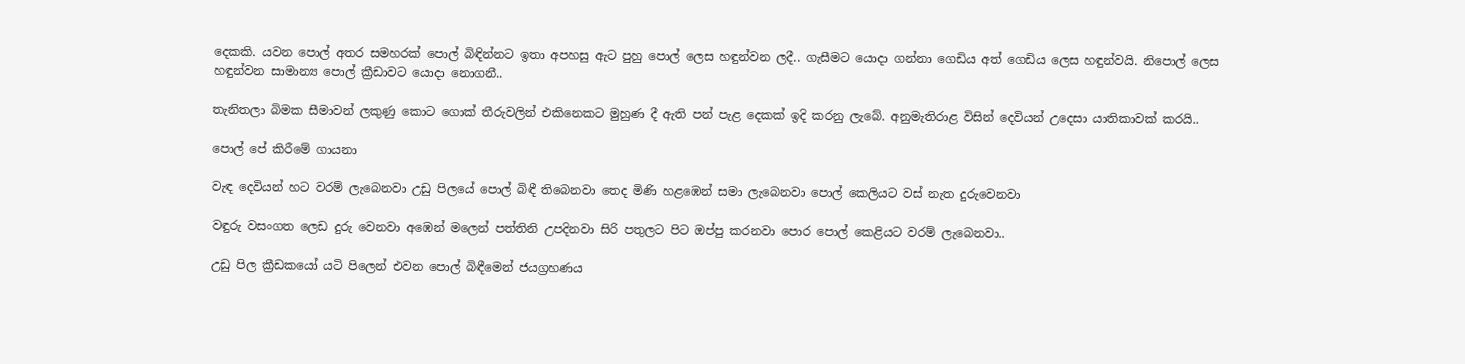දෙකකි. යවන පොල් අතර සමහරක්‌ පොල් බිඳින්නට ඉතා අපහසු ඇට පුහු පොල් ලෙස හඳුන්වන ලදී.. ගැසීමට යොදා ගන්නා ගෙඩිය අත් ගෙඩිය ලෙස හඳුන්වයි. නිපොල් ලෙස හඳුන්වන සාමාන්‍ය පොල් ක්‍රීඩාවට යොදා නොගනී..

තැනිතලා බිමක සීමාවන් ලකුණු කොට ගොක් තීරුවලින් එකිනෙකට මුහුණ දී ඇති පන් පැළ දෙකක්‌ ඉදි කරනු ලැබේ. අනුමැතිරාළ විසින් දෙවියන් උදෙසා යාතිකාවක් කරයි..

පොල් පේ කිරීමේ ගායනා

වැඳ දෙවියන් හට වරම් ලැබෙනවා උඩු පිලයේ පොල් බිඳී තිබෙනවා තෙද මිණි හළඹෙන් සමා ලැබෙනවා පොල් කෙලියට වස්‌ නැත දුරුවෙනවා

වඳුරු වසංගත ලෙඩ දුරු වෙනවා අඹෙන් මලෙන් පත්තිනි උපදිනවා සිරි පතුලට පිට ඔප්පු කරනවා පොර පොල් කෙළියට වරම් ලැබෙනවා..

උඩු පිල ක්‍රීඩකයෝ යටි පිලෙන් එවන පොල් බිඳීමෙන් ජයග්‍රහණය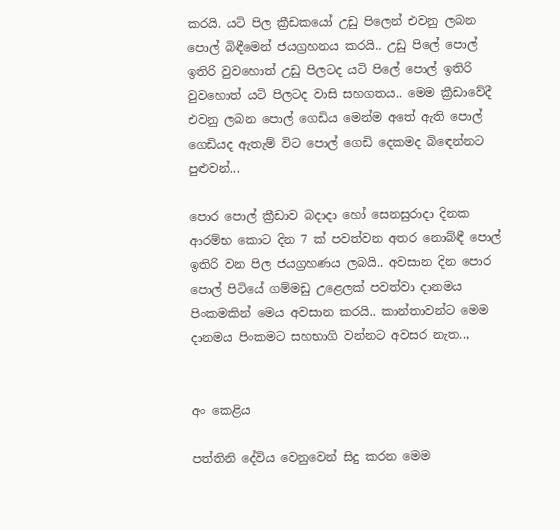කරයි. යටි පිල ක්‍රීඩකයෝ උඩු පිලෙන් එවනු ලබන පොල් බිඳීමෙන් ජයග්‍රහනය කරයි.. උඩු පිලේ පොල් ඉතිරි වුවහොත් උඩු පිලටද යටි පිලේ පොල් ඉතිරි වුවහොත් යටි පිලටද වාසි සහගතය.. මෙම ක්‍රීඩාවේදී එවනු ලබන පොල් ගෙඩිය මෙන්ම අතේ ඇති පොල් ගෙඩියද ඇතැම් විට පොල් ගෙඩි දෙකමද බිඳෙන්නට පුළුවන්...

පොර පොල් ක්‍රීඩාව බදාදා හෝ සෙනසුරාදා දිනක ආරම්භ කොට දින 7 ක් පවත්වන අතර නොබ්ඳී පොල් ඉතිරි වන පිල ජයග්‍රහණය ලබයි.. අවසාන දින පොර පොල් පිටියේ ගම්මඩු උළෙලක් පවත්වා දානමය පිංකමකින් මෙය අවසාන කරයි.. කාන්තාවන්ට මෙම දානමය පිංකමට සහභාගි වන්නට අවසර නැත..,


අං කෙළිය

පත්තිනි දේවිය වෙනුවෙන් සිදු කරන මෙම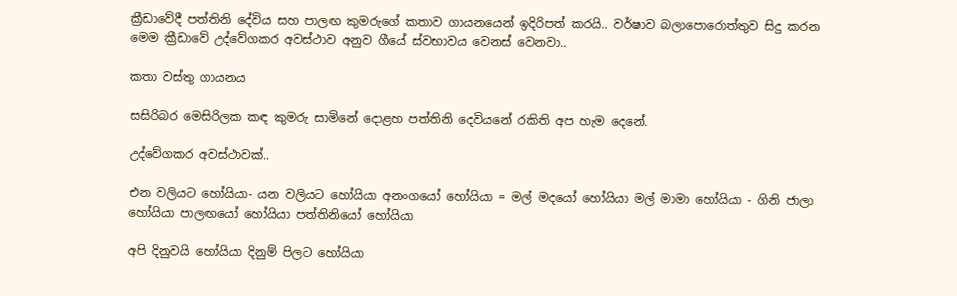ක්‍රීඩාවේදී පත්තිනි දේවිය සහ පාලඟ කුමරුගේ කතාව ගායනයෙන් ඉදිරිපත් කරයි.. වර්ෂාව බලාපොරොත්තුව සිදු කරන මෙම ක්‍රීඩාවේ උද්වේගකර අවස්ථාව අනුව ගීයේ ස්‌වභාවය වෙනස් වෙනවා..

කතා වස්‌තු ගායනය

සසිරිබර මෙසිරිලක කඳ කුමරු සාමිනේ දොළහ පත්තිනි දෙවියනේ රකිති අප හැම දෙනේ.

උද්වේගකර අවස්ථාවක්..

එන වලියට හෝයියා- යන වලියට හෝයියා අනංගයෝ හෝයියා = මල් මදයෝ හෝයියා මල් මාමා හෝයියා - ගිනි ජාලා හෝයියා පාලඟයෝ හෝයියා පත්තිනියෝ හෝයියා

අපි දිනුවයි හෝයියා දිනුම් පිලට හෝයියා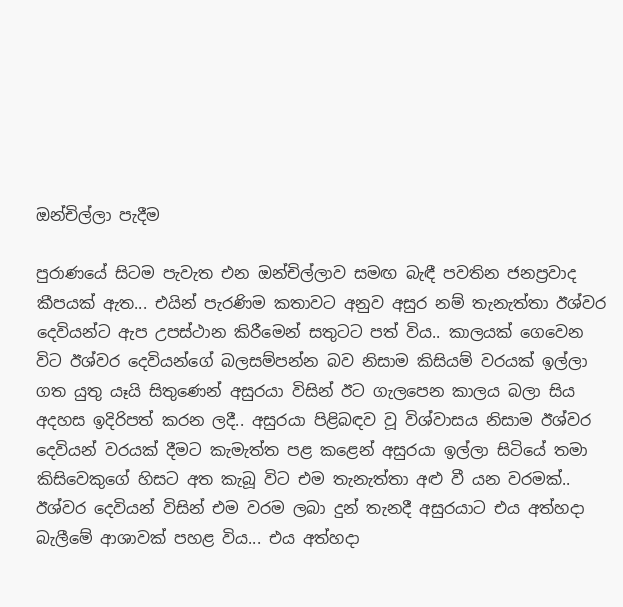ඔන්චිල්ලා පැදීම

පුරාණයේ සිටම පැවැත එන ඔන්චිල්ලාව සමඟ බැඳී පවතින ජනප්‍රවාද කීපයක් ඇත... එයින් පැරණිම කතාවට අනුව අසුර නම් තැනැත්තා ඊශ්වර දෙවියන්ට ඇප උපස්‌ථාන කිරීමෙන් සතුටට පත් විය.. කාලයක් ගෙවෙන විට ඊශ්වර දෙවියන්ගේ බලසම්පන්න බව නිසාම කිසියම් වරයක් ඉල්ලා ගත යුතු යෑයි සිතුණෙන් අසුරයා විසින් ඊට ගැලපෙන කාලය බලා සිය අදහස ඉදිරිපත් කරන ලදී.. අසුරයා පිළිබඳව වූ විශ්වාසය නිසාම ඊශ්වර දෙවියන් වරයක් දීමට කැමැත්ත පළ කළෙන් අසුරයා ඉල්ලා සිටියේ තමා කිසිවෙකුගේ හිසට අත කැබූ විට එම තැනැත්තා අළු වී යන වරමක්.. ඊශ්වර දෙවියන් විසින් එම වරම ලබා දුන් තැනදී අසුරයාට එය අත්හදා බැලීමේ ආශාවක්‌ පහළ විය... එය අත්හදා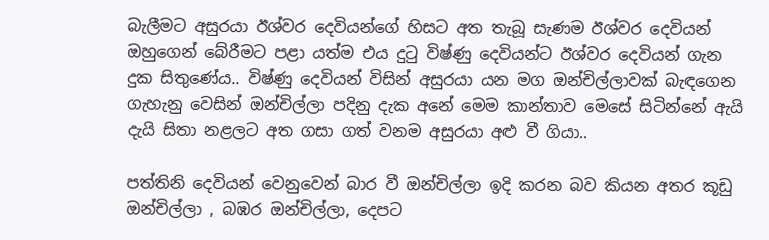බැලීමට අසුරයා ඊශ්වර දෙවියන්ගේ හිසට අත තැබූ සැණම ඊශ්වර දෙවියන් ඔහුගෙන් බේරීමට පළා යත්ම එය දුටු විෂ්ණු දෙවියන්ට ඊශ්වර දෙවියන් ගැන දුක සිතුණේය.. විෂ්ණු දෙවියන් විසින් අසුරයා යන මග ඔන්චිල්ලාවක්‌ බැඳගෙන ගැහැනු වෙසින් ඔන්චිල්ලා පදිනු දැක අනේ මෙම කාන්තාව මෙසේ සිටින්නේ ඇයි දැයි සිතා නළලට අත ගසා ගත් වනම අසුරයා අළු වී ගියා..

පත්තිනි දෙවියන් වෙනුවෙන් බාර වී ඔන්චිල්ලා ඉදි කරන බව කියන අතර කූඩු ඔන්චිල්ලා , බඹර ඔන්චිල්ලා, දෙපට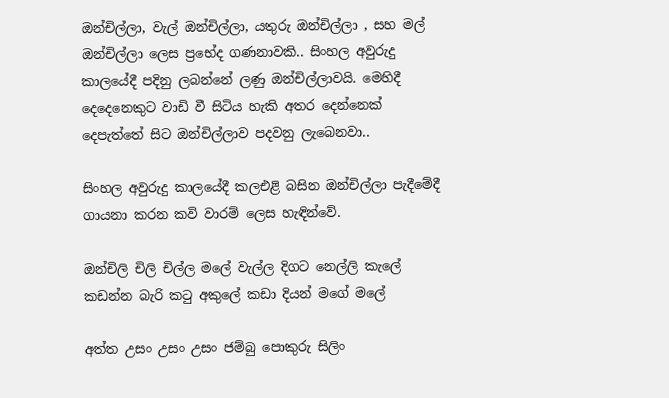ඔන්චිල්ලා, වැල් ඔන්චිල්ලා, යතුරු ඔන්චිල්ලා , සහ මල් ඔන්චිල්ලා ලෙස ප්‍රභේද ගණනාවකි.. සිංහල අවුරුදු කාලයේදී පදිනු ලබන්නේ ලණු ඔන්චිල්ලාවයි. මෙහිදී දෙදෙනෙකුට වාඩි වී සිටිය හැකි අතර දෙන්නෙක්‌ දෙපැත්තේ සිට ඔන්චිල්ලාව පදවනු ලැබෙනවා..

සිංහල අවුරුදු කාලයේදී කලඑළි බසින ඔන්චිල්ලා පැදීමේදී ගායනා කරන කවි වාරම් ලෙස හැඳින්වේ.

ඔන්චිලි චිලි චිල්ල මලේ වැල්ල දිගට නෙල්ලි කැලේ කඩන්න බැරි කටු අකුලේ කඩා දියන් මගේ මලේ

අත්ත උසං උසං උසං ජම්බු පොකුරු සිලිං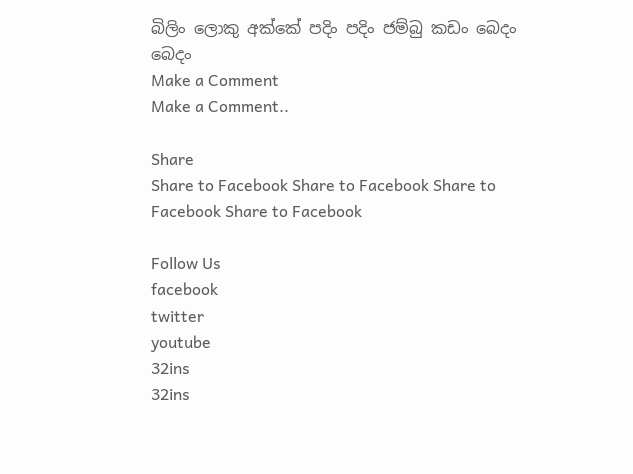බිලිං ලොකු අක්‌කේ පදිං පදිං ජම්බු කඩං බෙදං බෙදං
Make a Comment
Make a Comment..

Share
Share to Facebook Share to Facebook Share to Facebook Share to Facebook

Follow Us
facebook
twitter
youtube
32ins
32ins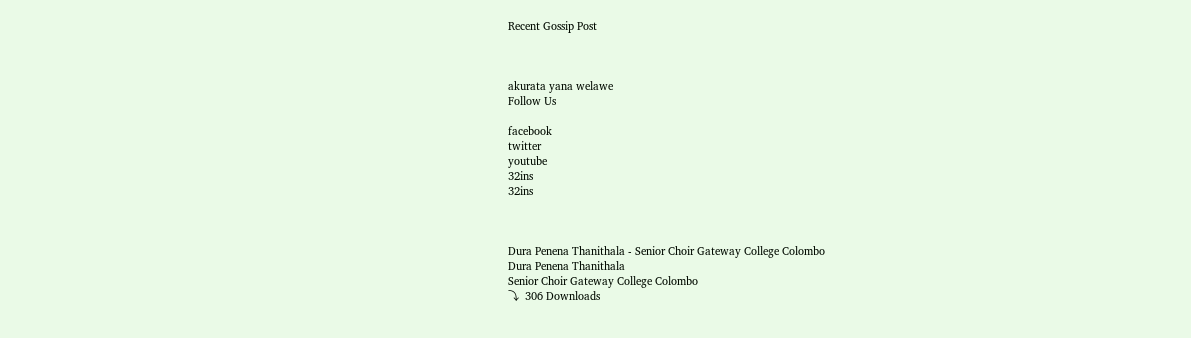Recent Gossip Post



akurata yana welawe
Follow Us

facebook
twitter
youtube
32ins
32ins



Dura Penena Thanithala - Senior Choir Gateway College Colombo
Dura Penena Thanithala
Senior Choir Gateway College Colombo
⤵  306 Downloads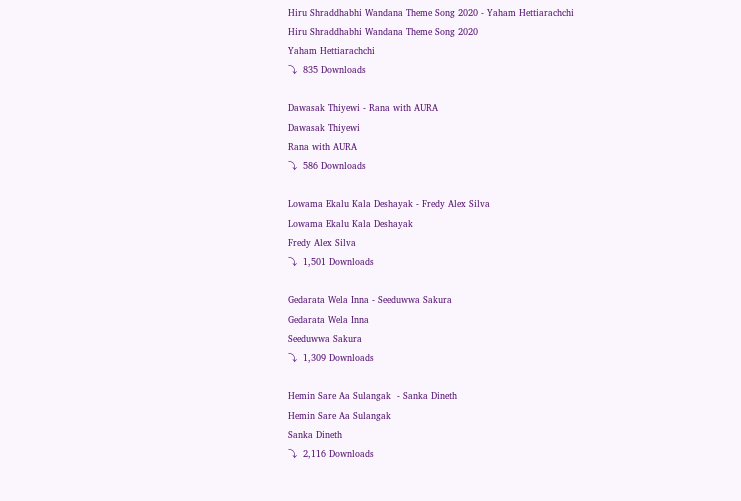Hiru Shraddhabhi Wandana Theme Song 2020 - Yaham Hettiarachchi
Hiru Shraddhabhi Wandana Theme Song 2020
Yaham Hettiarachchi
⤵  835 Downloads

Dawasak Thiyewi - Rana with AURA
Dawasak Thiyewi
Rana with AURA
⤵  586 Downloads

Lowama Ekalu Kala Deshayak - Fredy Alex Silva
Lowama Ekalu Kala Deshayak
Fredy Alex Silva
⤵  1,501 Downloads

Gedarata Wela Inna - Seeduwwa Sakura
Gedarata Wela Inna
Seeduwwa Sakura
⤵  1,309 Downloads

Hemin Sare Aa Sulangak  - Sanka Dineth
Hemin Sare Aa Sulangak
Sanka Dineth
⤵  2,116 Downloads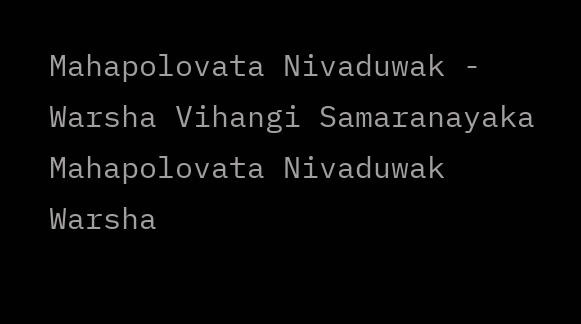Mahapolovata Nivaduwak - Warsha Vihangi Samaranayaka
Mahapolovata Nivaduwak
Warsha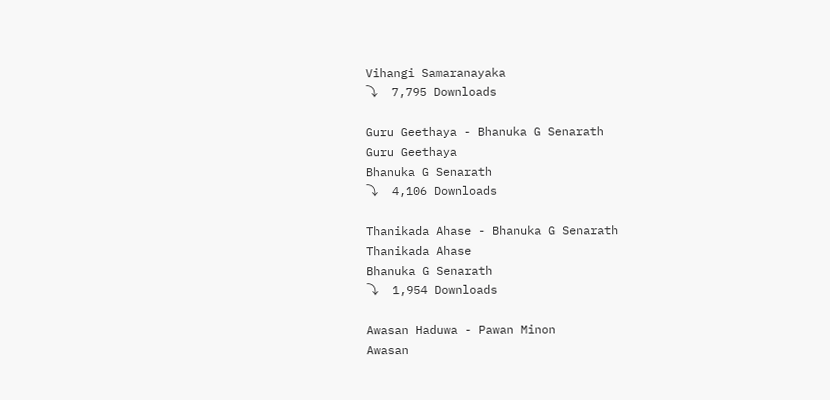Vihangi Samaranayaka
⤵  7,795 Downloads

Guru Geethaya - Bhanuka G Senarath
Guru Geethaya
Bhanuka G Senarath
⤵  4,106 Downloads

Thanikada Ahase - Bhanuka G Senarath
Thanikada Ahase
Bhanuka G Senarath
⤵  1,954 Downloads

Awasan Haduwa - Pawan Minon
Awasan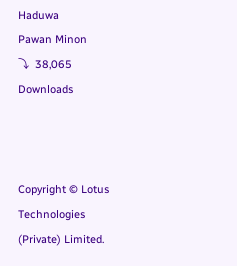Haduwa
Pawan Minon
⤵  38,065 Downloads



Copyright © Lotus Technologies (Private) Limited.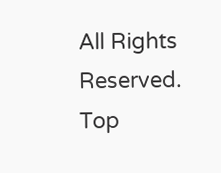All Rights Reserved.
Top